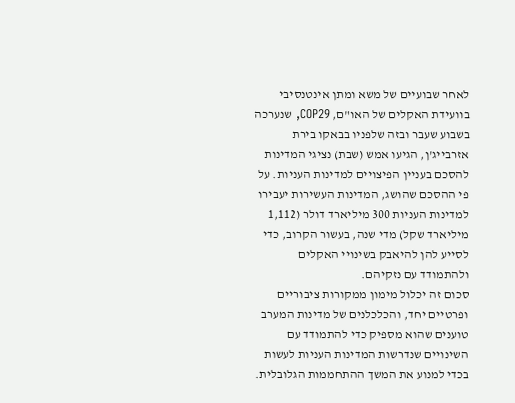לאחר שבועיים של משא ומתן אינטנסיבי בוועידת האקלים של האו"ם, COP29, שנערכה בשבוע שעבר ובזה שלפניו בבאקו בירת אזרבייג'ן, הגיעו אמש (שבת) נציגי המדינות להסכם בעניין הפיצויים למדינות העניות. על פי ההסכם שהושג, המדינות העשירות יעבירו למדינות העניות 300 מיליארד דולר (1,112 מיליארד שקל) מדי שנה, בעשור הקרוב, כדי לסייע להן להיאבק בשינויי האקלים ולהתמודד עם נזקיהם.
סכום זה יכלול מימון ממקורות ציבוריים ופרטיים יחד, והכלכלנים של מדינות המערב טוענים שהוא מספיק כדי להתמודד עם השינויים שנדרשות המדינות העניות לעשות בכדי למנוע את המשך ההתחממות הגלובלית.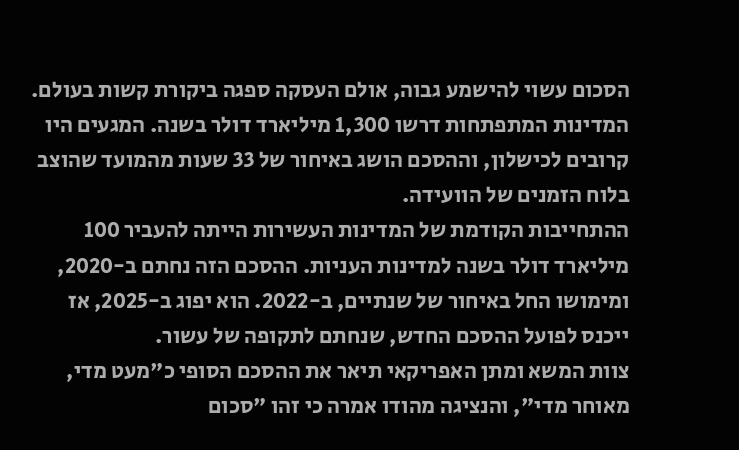הסכום עשוי להישמע גבוה, אולם העסקה ספגה ביקורת קשות בעולם. המדינות המתפתחות דרשו 1,300 מיליארד דולר בשנה. המגעים היו קרובים לכישלון, וההסכם הושג באיחור של 33 שעות מהמועד שהוצב בלוח הזמנים של הוועידה.
ההתחייבות הקודמת של המדינות העשירות הייתה להעביר 100 מיליארד דולר בשנה למדינות העניות. ההסכם הזה נחתם ב-2020, ומימושו החל באיחור של שנתיים, ב-2022. הוא יפוג ב-2025, אז ייכנס לפועל ההסכם החדש, שנחתם לתקופה של עשור.
צוות המשא ומתן האפריקאי תיאר את ההסכם הסופי כ"מעט מדי, מאוחר מדי", והנציגה מהודו אמרה כי זהו "סכום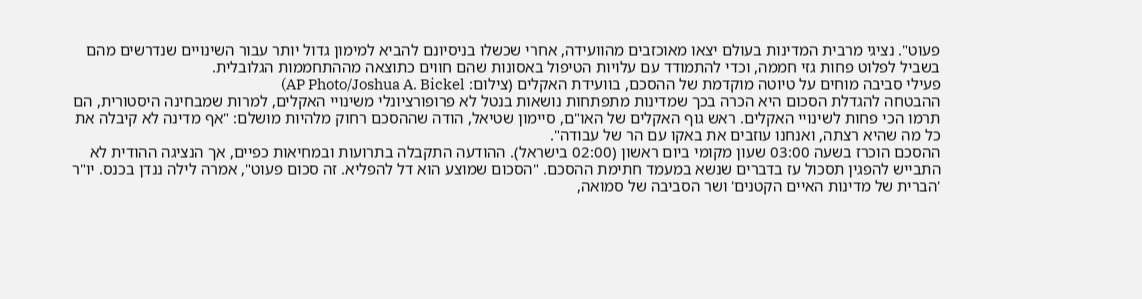פעוט". נציגי מרבית המדינות בעולם יצאו מאוכזבים מהוועידה, אחרי שכשלו בניסיונם להביא למימון גדול יותר עבור השינויים שנדרשים מהם בשביל לפלוט פחות גזי חממה, וכדי להתמודד עם עלויות הטיפול באסונות שהם חווים כתוצאה מההתחממות הגלובלית.
פעילי סביבה מוחים על טיוטה מוקדמת של ההסכם, בוועידת האקלים (צילום: AP Photo/Joshua A. Bickel)
ההבטחה להגדלת הסכום היא הכרה בכך שמדינות מתפתחות נושאות בנטל לא פרופורציונלי משינויי האקלים, למרות שמבחינה היסטורית, הם תרמו הכי פחות לשינויי האקלים. ראש גוף האקלים של האו"ם, סיימון שטיאל, הודה שההסכם רחוק מלהיות מושלם: "אף מדינה לא קיבלה את כל מה שהיא רצתה, ואנחנו עוזבים את באקו עם הר של עבודה".
ההסכם הוכרז בשעה 03:00 שעון מקומי ביום ראשון (02:00 בישראל). ההודעה התקבלה בתרועות ובמחיאות כפיים, אך הנציגה ההודית לא התבייש להפגין תסכול עז בדברים שנשא במעמד חתימת ההסכם. "הסכום שמוצע הוא דל להפליא. זה סכום פעוט", אמרה לילה ננדן בכנס. יו"ר 'הברית של מדינות האיים הקטנים' ושר הסביבה של סמואה,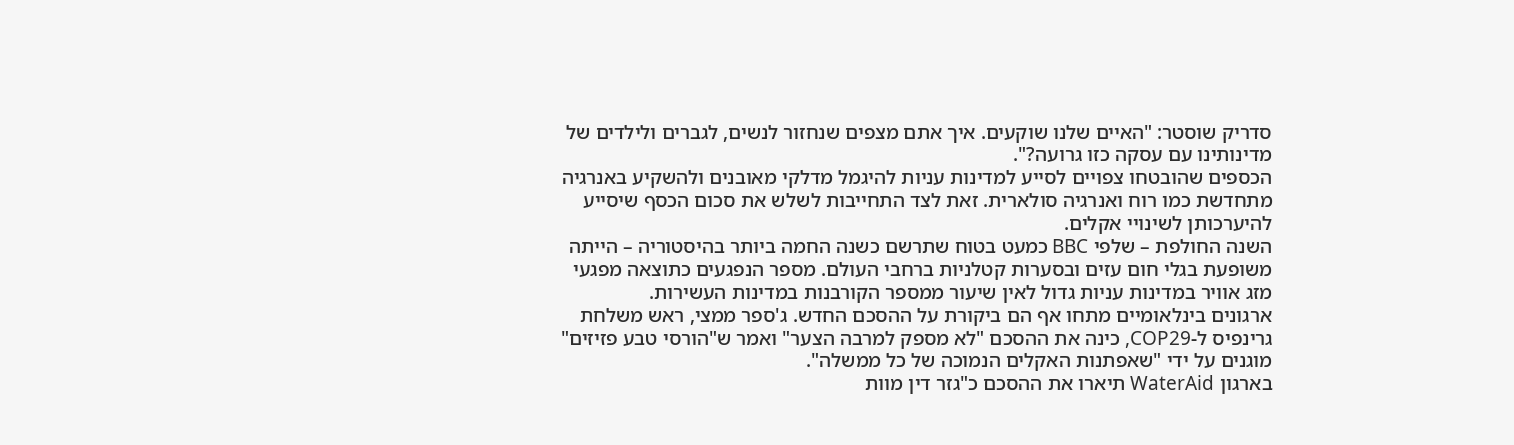סדריק שוסטר: "האיים שלנו שוקעים. איך אתם מצפים שנחזור לנשים, לגברים ולילדים של מדינותינו עם עסקה כזו גרועה?".
הכספים שהובטחו צפויים לסייע למדינות עניות להיגמל מדלקי מאובנים ולהשקיע באנרגיה מתחדשת כמו רוח ואנרגיה סולארית. זאת לצד התחייבות לשלש את סכום הכסף שיסייע להיערכותן לשינויי אקלים.
השנה החולפת – שלפי BBC כמעט בטוח שתרשם כשנה החמה ביותר בהיסטוריה – הייתה משופעת בגלי חום עזים ובסערות קטלניות ברחבי העולם. מספר הנפגעים כתוצאה מפגעי מזג אוויר במדינות עניות גדול לאין שיעור ממספר הקורבנות במדינות העשירות.
ארגונים בינלאומיים מתחו אף הם ביקורת על ההסכם החדש. ג'ספר ממצי, ראש משלחת גרינפיס ל-COP29, כינה את ההסכם "לא מספק למרבה הצער" ואמר ש"הורסי טבע פזיזים" מוגנים על ידי "שאפתנות האקלים הנמוכה של כל ממשלה".
בארגון WaterAid תיארו את ההסכם כ"גזר דין מוות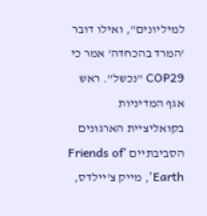למיליונים", ואילו דובר 'המרד בהכחדה' אמר כי COP29 "נכשל". ראש אגף המדיניות בקואליציית הארגונים הסביבתיים 'Friends of Earth', מייק צ'יילדס,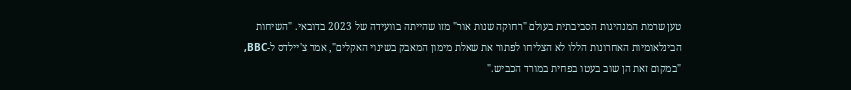טען שרמת המנהיגות הסביבתית בעולם "רחוקה שנות אור" מזו שהייתה בוועידה של 2023 בדובאי. "השיחות הבינלאומיות האחרונות הללו לא הצליחו לפתור את שאלת מימון המאבק בשינוי האקלים", אמר צ'יילדס ל-BBC, "במקום זאת הן שוב בעטו בפחית במורד הכביש."